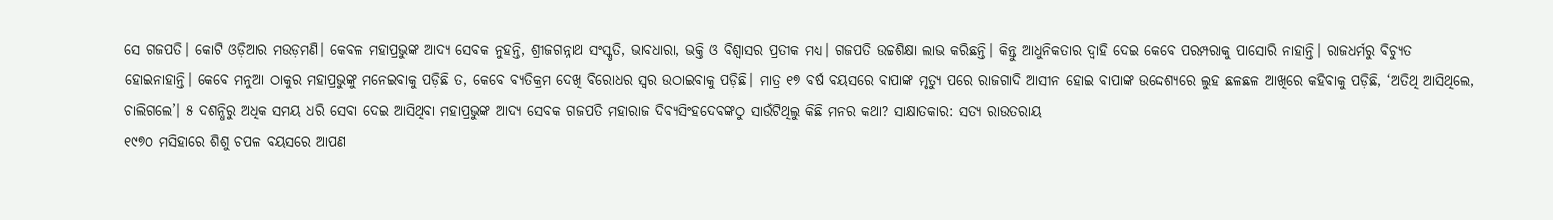ସେ ଗଜପତି। କୋଟି ଓଡ଼ିଆର ମଉଡ଼ମଣି। କେବଳ ମହାପ୍ରଭୁଙ୍କ ଆଦ୍ୟ ସେବକ ନୁହନ୍ତି, ଶ୍ରୀଜଗନ୍ନାଥ ସଂସ୍କୃତି, ଭାବଧାରା, ଭକ୍ତି ଓ ବିଶ୍ବାସର ପ୍ରତୀକ ମଧ୍ୟ। ଗଜପତି ଉଚ୍ଚଶିକ୍ଷା ଲାଭ କରିଛନ୍ତି। କିନ୍ତୁ ଆଧୁନିକତାର ଦ୍ବାହି ଦେଇ କେବେ ପରମ୍ପରାକୁ ପାସୋରି ନାହାନ୍ତି। ରାଜଧର୍ମରୁ ବିଚ୍ୟୁତ ହୋଇନାହାନ୍ତି। କେବେ ମନୁଆ ଠାକୁର ମହାପ୍ରଭୁଙ୍କୁ ମନେଇବାକୁ ପଡ଼ିଛି ତ, କେବେ ବ୍ୟତିକ୍ରମ ଦେଖି ବିରୋଧର ସ୍ବର ଉଠାଇବାକୁ ପଡ଼ିଛି। ମାତ୍ର ୧୭ ବର୍ଷ ବୟସରେ ବାପାଙ୍କ ମୃତ୍ୟୁ ପରେ ରାଜଗାଦି ଆସୀନ ହୋଇ ବାପାଙ୍କ ଉଦ୍ଦେଶ୍ୟରେ ଲୁହ ଛଳଛଳ ଆଖିରେ କହିବାକୁ ପଡ଼ିଛି, ‘ଅତିଥି ଆସିଥିଲେ, ଚାଲିଗଲେ’। ୫ ଦଶନ୍ଧିରୁ ଅଧିକ ସମୟ ଧରି ସେବା ଦେଇ ଆସିଥିବା ମହାପ୍ରଭୁଙ୍କ ଆଦ୍ୟ ସେବକ ଗଜପତି ମହାରାଜ ଦିବ୍ୟସିଂହଦେବଙ୍କଠୁ ସାଉଁଟିଥିଲୁ କିଛି ମନର କଥା? ସାକ୍ଷାତକାର: ସତ୍ୟ ରାଉତରାୟ
୧୯୭୦ ମସିହାରେ ଶିଶୁ ଚପଳ ବୟସରେ ଆପଣ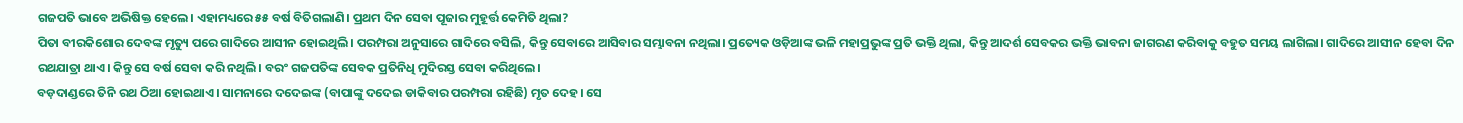ଗଜପତି ଭାବେ ଅଭିଷିକ୍ତ ହେଲେ। ଏହାମଧ୍ୟରେ ୫୫ ବର୍ଷ ବିତିଗଲାଣି। ପ୍ରଥମ ଦିନ ସେବା ପୂଜାର ମୁହୂର୍ତ୍ତ କେମିତି ଥିଲା?
ପିତା ବୀରକିଶୋର ଦେବଙ୍କ ମୃତ୍ୟୁ ପରେ ଗାଦିରେ ଆସୀନ ହୋଇଥିଲି। ପରମ୍ପରା ଅନୁସାରେ ଗାଦିରେ ବସିଲି, କିନ୍ତୁ ସେବାରେ ଆସିବାର ସମ୍ଭାବନା ନଥିଲା। ପ୍ରତ୍ୟେକ ଓଡ଼ିଆଙ୍କ ଭଳି ମହାପ୍ରଭୁଙ୍କ ପ୍ରତି ଭକ୍ତି ଥିଲା, କିନ୍ତୁ ଆଦର୍ଶ ସେବକର ଭକ୍ତି ଭାବନା ଜାଗରଣ କରିବାକୁ ବହୁତ ସମୟ ଲାଗିଲା। ଗାଦିରେ ଆସୀନ ହେବା ଦିନ ରଥଯାତ୍ରା ଥାଏ। କିନ୍ତୁ ସେ ବର୍ଷ ସେବା କରି ନଥିଲି। ବରଂ ଗଜପତିଙ୍କ ସେବକ ପ୍ରତିନିଧି ମୁଦିରସ୍ତ ସେବା କରିଥିଲେ।
ବଡ଼ଦାଣ୍ଡରେ ତିନି ରଥ ଠିଆ ହୋଇଥାଏ। ସାମନାରେ ଦଦେଇଙ୍କ (ବାପାଙ୍କୁ ଦଦେଇ ଡାକିବାର ପରମ୍ପରା ରହିଛି) ମୃତ ଦେହ। ସେ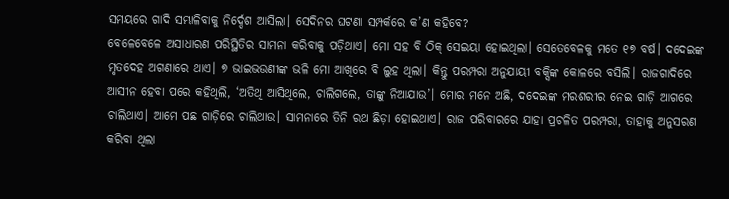ସମୟରେ ଗାଦି ସମ୍ଭାଳିବାକୁ ନିର୍ଦ୍ଦେଶ ଆସିଲା। ସେଦିନର ଘଟଣା ସମ୍ପର୍କରେ କ’ଣ କହିବେ?
ବେଳେବେଳେ ଅସାଧାରଣ ପରିସ୍ଥିତିର ସାମନା କରିବାକୁ ପଡ଼ିଥାଏ। ମୋ ସହ ବି ଠିକ୍ ସେଇୟା ହୋଇଥିଲା। ସେତେବେଳକୁ ମତେ ୧୭ ବର୍ଷ। ଦଦେଇଙ୍କ ମୃତଦେହ ଅଗଣାରେ ଥାଏ। ୭ ଭାଇଭଉଣୀଙ୍କ ଭଳି ମୋ ଆଖିରେ ବି ଲୁହ ଥିଲା। କିନ୍ତୁ ପରମ୍ପରା ଅନୁଯାୟୀ ବକ୍ସିଙ୍କ କୋଳରେ ବସିଲି। ରାଜଗାଦିରେ ଆସୀନ ହେବା ପରେ କହିଥିଲି, ‘ଅତିଥି ଆସିଥିଲେ, ଚାଲିଗଲେ, ତାଙ୍କୁ ନିଆଯାଉ’। ମୋର ମନେ ଅଛି, ଦଦେଇଙ୍କ ମରଶରୀର ନେଇ ଗାଡ଼ି ଆଗରେ ଚାଲିଥାଏ। ଆମେ ପଛ ଗାଡ଼ିରେ ଚାଲିଥାଉ। ସାମନାରେ ତିନି ରଥ ଛିଡ଼ା ହୋଇଥାଏ। ରାଜ ପରିବାରରେ ଯାହା ପ୍ରଚଳିତ ପରମ୍ପରା, ତାହାକୁ ଅନୁସରଣ କରିବା ଥିଲା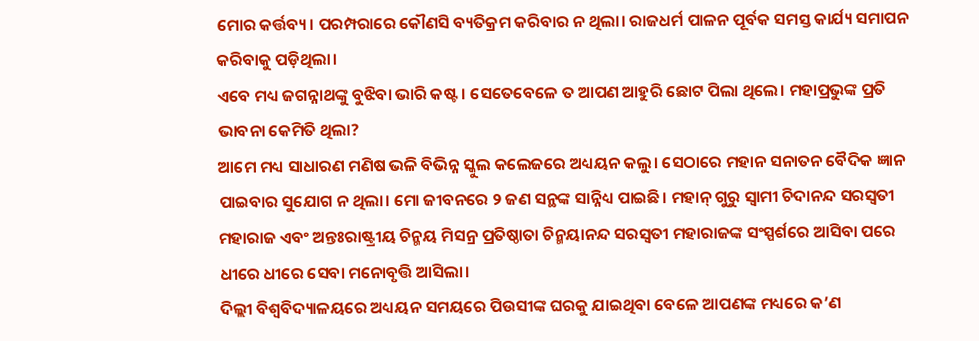ମୋର କର୍ତ୍ତବ୍ୟ। ପରମ୍ପରାରେ କୌଣସି ବ୍ୟତିକ୍ରମ କରିବାର ନ ଥିଲା। ରାଜଧର୍ମ ପାଳନ ପୂର୍ବକ ସମସ୍ତ କାର୍ଯ୍ୟ ସମାପନ କରିବାକୁ ପଡ଼ିଥିଲା।
ଏବେ ମଧ୍ୟ ଜଗନ୍ନାଥଙ୍କୁ ବୁଝିବା ଭାରି କଷ୍ଟ। ସେତେବେଳେ ତ ଆପଣ ଆହୁରି ଛୋଟ ପିଲା ଥିଲେ। ମହାପ୍ରଭୁଙ୍କ ପ୍ରତି ଭାବନା କେମିତି ଥିଲା?
ଆମେ ମଧ୍ୟ ସାଧାରଣ ମଣିଷ ଭଳି ବିଭିନ୍ନ ସ୍କୁଲ କଲେଜରେ ଅଧ୍ୟୟନ କଲୁ। ସେଠାରେ ମହାନ ସନାତନ ବୈଦିକ ଜ୍ଞାନ ପାଇବାର ସୁଯୋଗ ନ ଥିଲା। ମୋ ଜୀବନରେ ୨ ଜଣ ସନ୍ଥଙ୍କ ସାନ୍ନିଧ୍ୟ ପାଇଛି। ମହାନ୍ ଗୁରୁ ସ୍ବାମୀ ଚିଦାନନ୍ଦ ସରସ୍ବତୀ ମହାରାଜ ଏବଂ ଅନ୍ତଃରାଷ୍ଟ୍ରୀୟ ଚିନ୍ମୟ ମିସନ୍ର ପ୍ରତିଷ୍ଠାତା ଚିନ୍ମୟାନନ୍ଦ ସରସ୍ବତୀ ମହାରାଜଙ୍କ ସଂସ୍ପର୍ଶରେ ଆସିବା ପରେ ଧୀରେ ଧୀରେ ସେବା ମନୋବୃତ୍ତି ଆସିଲା।
ଦିଲ୍ଲୀ ବିଶ୍ବବିଦ୍ୟାଳୟରେ ଅଧ୍ୟୟନ ସମୟରେ ପିଉସୀଙ୍କ ଘରକୁ ଯାଇଥିବା ବେଳେ ଆପଣଙ୍କ ମଧ୍ୟରେ କ’ଣ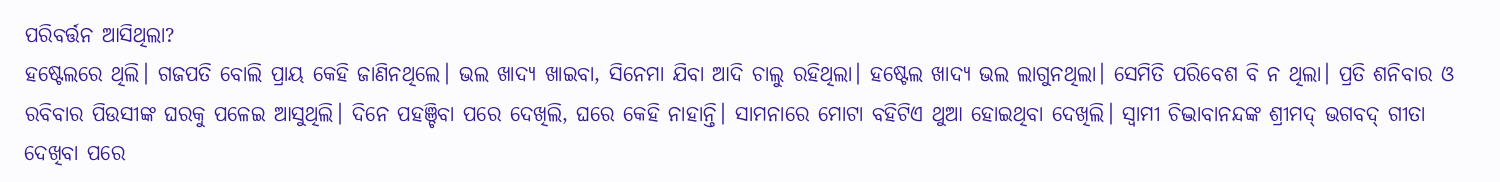ପରିବର୍ତ୍ତନ ଆସିଥିଲା?
ହଷ୍ଟେଲରେ ଥିଲି। ଗଜପତି ବୋଲି ପ୍ରାୟ କେହି ଜାଣିନଥିଲେ। ଭଲ ଖାଦ୍ୟ ଖାଇବା, ସିନେମା ଯିବା ଆଦି ଚାଲୁ ରହିଥିଲା। ହଷ୍ଟେଲ ଖାଦ୍ୟ ଭଲ ଲାଗୁନଥିଲା। ସେମିତି ପରିବେଶ ବି ନ ଥିଲା। ପ୍ରତି ଶନିବାର ଓ ରବିବାର ପିଉସୀଙ୍କ ଘରକୁ ପଳେଇ ଆସୁଥିଲି। ଦିନେ ପହଞ୍ଚିବା ପରେ ଦେଖିଲି, ଘରେ କେହି ନାହାନ୍ତି। ସାମନାରେ ମୋଟା ବହିଟିଏ ଥୁଆ ହୋଇଥିବା ଦେଖିଲି। ସ୍ବାମୀ ଚିଦ୍ଭାବାନନ୍ଦଙ୍କ ଶ୍ରୀମଦ୍ ଭଗବଦ୍ ଗୀତା ଦେଖିବା ପରେ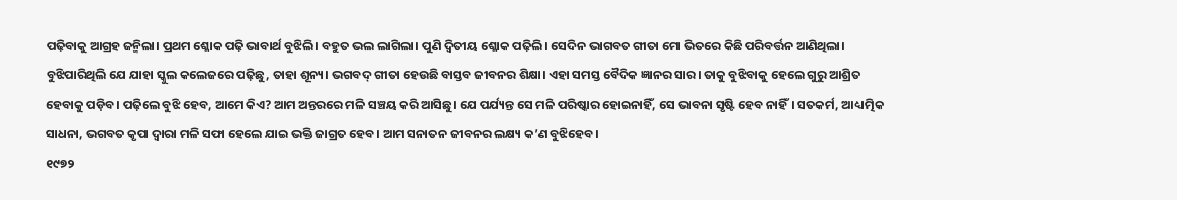ପଢ଼ିବାକୁ ଆଗ୍ରହ ଜନ୍ମିଲା। ପ୍ରଥମ ଶ୍ଳୋକ ପଢ଼ି ଭାବାର୍ଥ ବୁଝିଲି। ବହୁତ ଭଲ ଲାଗିଲା। ପୁଣି ଦ୍ବିତୀୟ ଶ୍ଳୋକ ପଢ଼ିଲି। ସେଦିନ ଭାଗବତ ଗୀତା ମୋ ଭିତରେ କିଛି ପରିବର୍ତ୍ତନ ଆଣିଥିଲା। ବୁଝିପାରିଥିଲି ଯେ ଯାହା ସ୍କୁଲ କଲେଜରେ ପଢ଼ିଛୁ, ତାହା ଶୂନ୍ୟ। ଭଗବଦ୍ ଗୀତା ହେଉଛି ବାସ୍ତବ ଜୀବନର ଶିକ୍ଷା। ଏହା ସମସ୍ତ ବୈଦିକ ଜ୍ଞାନର ସାର। ତାକୁ ବୁଝିବାକୁ ହେଲେ ଗୁରୁ ଆଶ୍ରିତ ହେବାକୁ ପଡ଼ିବ। ପଢ଼ିଲେ ବୁଝି ହେବ, ଆମେ କିଏ? ଆମ ଅନ୍ତରରେ ମଳି ସଞ୍ଚୟ କରି ଆସିଛୁ। ଯେ ପର୍ଯ୍ୟନ୍ତ ସେ ମଳି ପରିଷ୍କାର ହୋଇନାହିଁ, ସେ ଭାବନା ସୃଷ୍ଟି ହେବ ନାହିଁ। ସତକର୍ମ, ଆଧ୍ୟାତ୍ମିକ ସାଧନା, ଭଗବତ କୃପା ଦ୍ବାରା ମଳି ସଫା ହେଲେ ଯାଇ ଭକ୍ତି ଜାଗ୍ରତ ହେବ। ଆମ ସନାତନ ଜୀବନର ଲକ୍ଷ୍ୟ କ’ଣ ବୁଝିହେବ।
୧୯୭୨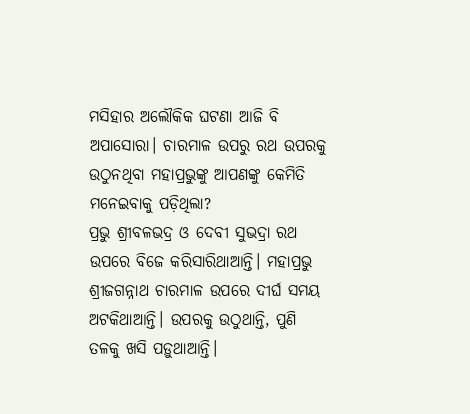ମସିହାର ଅଲୌକିକ ଘଟଣା ଆଜି ବି ଅପାସୋରା। ଚାରମାଳ ଉପରୁ ରଥ ଉପରକୁ ଉଠୁନଥିବା ମହାପ୍ରଭୁଙ୍କୁ ଆପଣଙ୍କୁ କେମିତି ମନେଇବାକୁ ପଡ଼ିଥିଲା?
ପ୍ରଭୁ ଶ୍ରୀବଳଭଦ୍ର ଓ ଦେବୀ ସୁଭଦ୍ରା ରଥ ଉପରେ ବିଜେ କରିସାରିଥାଆନ୍ତି। ମହାପ୍ରଭୁ ଶ୍ରୀଜଗନ୍ନାଥ ଚାରମାଳ ଉପରେ ଦୀର୍ଘ ସମୟ ଅଟକିଥାଆନ୍ତି। ଉପରକୁ ଉଠୁଥାନ୍ତି, ପୁଣି ତଳକୁ ଖସି ପଡ଼ୁଥାଆନ୍ତି।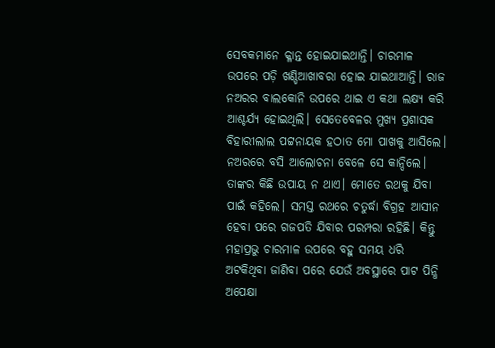ସେବକମାନେ କ୍ଳାନ୍ତ ହୋଇଯାଇଥାନ୍ତି। ଚାରମାଳ ଉପରେ ପଡ଼ି ଖଣ୍ଡିଆଖାବରା ହୋଇ ଯାଇଥାଆନ୍ତି। ରାଜ ନଅରର ବାଲକୋନି ଉପରେ ଥାଇ ଏ କଥା ଲକ୍ଷ୍ୟ କରି ଆଶ୍ଚର୍ଯ୍ୟ ହୋଇଥିଲି। ସେତେବେଳର ମୁଖ୍ୟ ପ୍ରଶାସକ ବିହାରୀଲାଲ ପଟ୍ଟନାୟକ ହଠାତ ମୋ ପାଖକୁ ଆସିଲେ। ନଅରରେ ବସି ଆଲୋଚନା ବେଳେ ସେ କାନ୍ଦିଲେ। ତାଙ୍କର କିଛି ଉପାୟ ନ ଥାଏ। ମୋତେ ରଥକୁ ଯିବା ପାଇଁ କହିଲେ। ସମସ୍ତ ରଥରେ ଚତୁର୍ଦ୍ଧା ବିଗ୍ରହ ଆସୀନ ହେବା ପରେ ଗଜପତି ଯିବାର ପରମ୍ପରା ରହିଛି। କିନ୍ତୁ ମହାପ୍ରଭୁ ଚାରମାଳ ଉପରେ ବହୁ ସମୟ ଧରି ଅଟକିଥିବା ଜାଣିବା ପରେ ଯେଉଁ ଅବସ୍ଥାରେ ପାଟ ପିନ୍ଧି ଅପେକ୍ଷା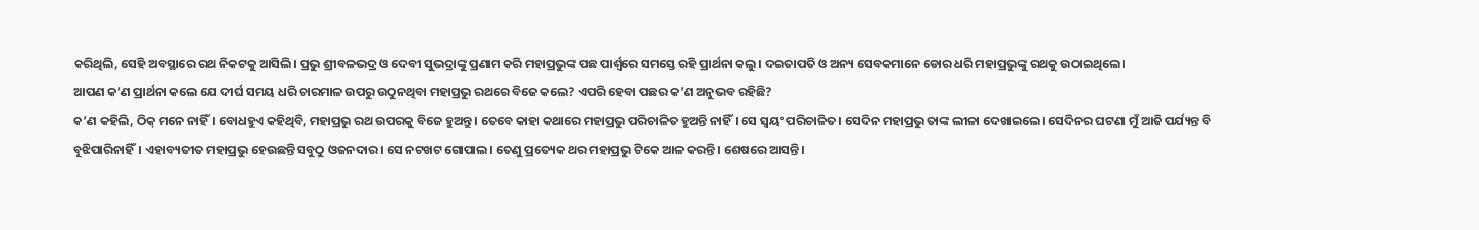କରିଥିଲି, ସେହି ଅବସ୍ଥାରେ ରଥ ନିକଟକୁ ଆସିଲି। ପ୍ରଭୁ ଶ୍ରୀବଳଭଦ୍ର ଓ ଦେବୀ ସୁଭଦ୍ରାଙ୍କୁ ପ୍ରଣାମ କରି ମହାପ୍ରଭୁଙ୍କ ପଛ ପାର୍ଶ୍ବରେ ସମସ୍ତେ ରହି ପ୍ରାର୍ଥନା କଲୁ। ଦଇତାପତି ଓ ଅନ୍ୟ ସେବକମାନେ ଡୋର ଧରି ମହାପ୍ରଭୁଙ୍କୁ ରଥକୁ ଉଠାଇଥିଲେ।
ଆପଣ କ’ଣ ପ୍ରାର୍ଥନା କଲେ ଯେ ଦୀର୍ଘ ସମୟ ଧରି ଚାରମାଳ ଉପରୁ ଉଠୁନଥିବା ମହାପ୍ରଭୁ ରଥରେ ବିଜେ କଲେ? ଏପରି ହେବା ପଛର କ’ଣ ଅନୁଭବ ରହିଛି?
କ’ଣ କହିଲି, ଠିକ୍ ମନେ ନାହିଁ। ବୋଧହୁଏ କହିଥିବି, ମହାପ୍ରଭୁ ରଥ ଉପରକୁ ବିଜେ ହୁଅନ୍ତୁ। ତେବେ କାହା କଥାରେ ମହାପ୍ରଭୁ ପରିଚାଳିତ ହୁଅନ୍ତି ନାହିଁ। ସେ ସ୍ବୟଂ ପରିଚାଳିତ। ସେଦିନ ମହାପ୍ରଭୁ ତାଙ୍କ ଲୀଳା ଦେଖାଇଲେ। ସେଦିନର ଘଟଣା ମୁଁ ଆଜି ପର୍ଯ୍ୟନ୍ତ ବି ବୁଝିପାରିନାହିଁ। ଏହାବ୍ୟତୀତ ମହାପ୍ରଭୁ ହେଉଛନ୍ତି ସବୁଠୁ ଓଜନଦାର। ସେ ନଟଖଟ ଗୋପାଲ। ତେଣୁ ପ୍ରତ୍ୟେକ ଥର ମହାପ୍ରଭୁ ଟିକେ ଆଳ କରନ୍ତି। ଶେଷରେ ଆସନ୍ତି।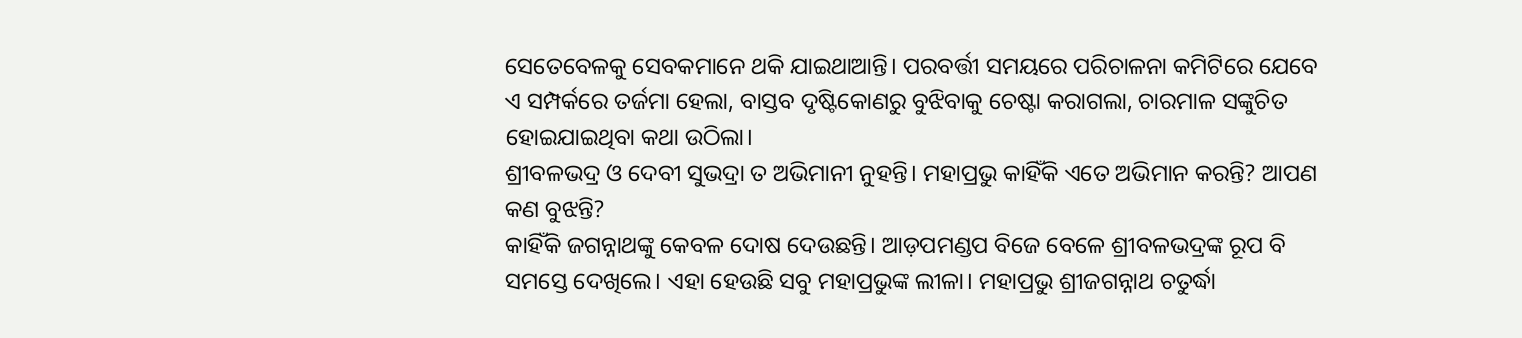ସେତେବେଳକୁ ସେବକମାନେ ଥକି ଯାଇଥାଆନ୍ତି। ପରବର୍ତ୍ତୀ ସମୟରେ ପରିଚାଳନା କମିଟିରେ ଯେବେ ଏ ସମ୍ପର୍କରେ ତର୍ଜମା ହେଲା, ବାସ୍ତବ ଦୃଷ୍ଟିକୋଣରୁ ବୁଝିବାକୁ ଚେଷ୍ଟା କରାଗଲା, ଚାରମାଳ ସଙ୍କୁଚିତ ହୋଇଯାଇଥିବା କଥା ଉଠିଲା।
ଶ୍ରୀବଳଭଦ୍ର ଓ ଦେବୀ ସୁଭଦ୍ରା ତ ଅଭିମାନୀ ନୁହନ୍ତି। ମହାପ୍ରଭୁ କାହିଁକି ଏତେ ଅଭିମାନ କରନ୍ତି? ଆପଣ କଣ ବୁଝନ୍ତି?
କାହିଁକି ଜଗନ୍ନାଥଙ୍କୁ କେବଳ ଦୋଷ ଦେଉଛନ୍ତି। ଆଡ଼ପମଣ୍ଡପ ବିଜେ ବେଳେ ଶ୍ରୀବଳଭଦ୍ରଙ୍କ ରୂପ ବି ସମସ୍ତେ ଦେଖିଲେ। ଏହା ହେଉଛି ସବୁ ମହାପ୍ରଭୁଙ୍କ ଲୀଳା। ମହାପ୍ରଭୁ ଶ୍ରୀଜଗନ୍ନାଥ ଚତୁର୍ଦ୍ଧା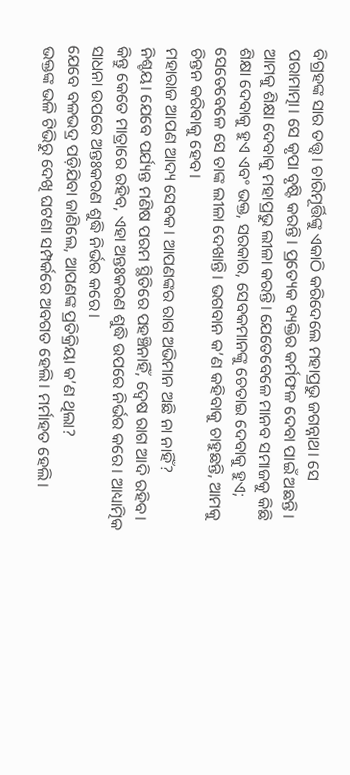ବିଗ୍ରହଙ୍କ ସାର ତତ୍ତ୍ବ। ଚାରିମୂର୍ତ୍ତିଙ୍କୁ ଏକାଠି କରିଦେଲେ ମହାପ୍ରଭୁ ଜଗନ୍ନାଥ। ସେ ପରାମାତ୍ମା। ସେ କୃପା ବୃଷ୍ଟି କରନ୍ତି। ପ୍ରତ୍ୟେକ ବ୍ୟକ୍ତିର କର୍ମଫଳ ଦେବା ପାଇଁ ଅଛନ୍ତି। ଆମକୁ ଶିକ୍ଷା ଦେବାକୁ ମହାପ୍ରଭୁ ଲୀଳା କରନ୍ତି। ଯେତେବେଳେ ମାନବ ସମାଜକୁ କିଛି ଶିକ୍ଷା ଦେବାକୁ ହୁଏ ଏବଂ ଭକ୍ତ, ସରକାର, ସେବକମାନଙ୍କୁ ଚେତାଇ ଦେବାକୁ ହୁଏ; ସେତେବେଳେ ସେ ତାଙ୍କ ଲୀଳା ଦେଖାନ୍ତି। ଭଗବାନ କ’ଣ କହିବାକୁ ଚାହୁଛନ୍ତି, ଆମକୁ ଚିନ୍ତନ କରିବାକୁ ହେବ।
ମହାରାଜ ଆପଣ ଆଦ୍ୟ ସେବକ। ଆପଣଙ୍କର ରାଗ ଅଭିମାନ ଅଛି ନା ନାହିଁ?
ନିଶ୍ଚୟ। ଯେବେ ପର୍ଯ୍ୟନ୍ତ ମଣିଷ ପରମ ସ୍ଥିତିରେ ପହଞ୍ଚିନାହିଁ, ଦ୍ବେଷ ରାଗ ଆଦି ରହିବ। କିନ୍ତୁ କେତେ ମାତ୍ରାରେ ରହିବ, ଏହା ଅନ୍ତଃକରଣ ଶୁଦ୍ଧି ଉପରେ ନିର୍ଭର କରେ। ଆଧ୍ୟାତ୍ମିକ ସାଧନା ଉପରେ ଅନ୍ତଃକରଣ ଶୁଦ୍ଧି ନିର୍ଭର କରେ।
ଯେବେ ବଳଭଦ୍ର ପଡ଼ିଯିବା ଜାଣିଲେ, ଆପଣଙ୍କ ପ୍ରତିକ୍ରିୟା କ’ଣ ଥିଲା?
ଭକ୍ତଙ୍କ ଭଳି ଟିଭିରୁ ଦେଖି ଘଟଣା ସମ୍ପର୍କରେ ଅବଗତ ହେଲି। ମର୍ମାହତ ହେଲି।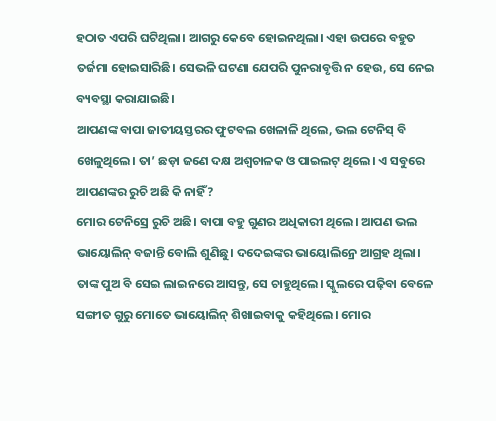ହଠାତ ଏପରି ଘଟିଥିଲା। ଆଗରୁ କେବେ ହୋଇନଥିଲା। ଏହା ଉପରେ ବହୁତ ତର୍ଜମା ହୋଇସାରିଛି। ସେଭଳି ଘଟଣା ଯେପରି ପୁନରାବୃତ୍ତି ନ ହେଉ, ସେ ନେଇ ବ୍ୟବସ୍ଥା କରାଯାଇଛି।
ଆପଣଙ୍କ ବାପା ଜାତୀୟସ୍ତରର ଫୁଟବଲ ଖେଳାଳି ଥିଲେ, ଭଲ ଟେନିସ୍ ବି ଖେଳୁଥିଲେ। ତା’ ଛଡ଼ା ଜଣେ ଦକ୍ଷ ଅଶ୍ବଚାଳକ ଓ ପାଇଲଟ୍ ଥିଲେ। ଏ ସବୁରେ ଆପଣଙ୍କର ରୁଚି ଅଛି କି ନାହିଁ?
ମୋର ଟେନିସ୍ରେ ରୁଚି ଅଛି। ବାପା ବହୁ ଗୁଣର ଅଧିକାରୀ ଥିଲେ। ଆପଣ ଭଲ ଭାୟୋଲିନ୍ ବଜାନ୍ତି ବୋଲି ଶୁଣିଛୁ। ଦଦେଇଙ୍କର ଭାୟୋଲିନ୍ରେ ଆଗ୍ରହ ଥିଲା। ତାଙ୍କ ପୁଅ ବି ସେଇ ଲାଇନରେ ଆସନ୍ତୁ, ସେ ଚାହୁଥିଲେ। ସ୍କୁଲରେ ପଢ଼ିବା ବେଳେ ସଙ୍ଗୀତ ଗୁରୁ ମୋତେ ଭାୟୋଲିନ୍ ଶିଖାଇବାକୁ କହିଥିଲେ। ମୋର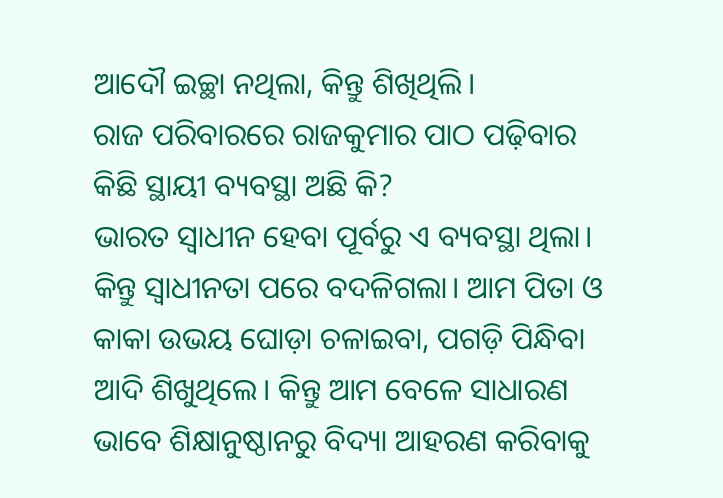ଆଦୌ ଇଚ୍ଛା ନଥିଲା, କିନ୍ତୁ ଶିଖିଥିଲି।
ରାଜ ପରିବାରରେ ରାଜକୁମାର ପାଠ ପଢ଼ିବାର କିଛି ସ୍ଥାୟୀ ବ୍ୟବସ୍ଥା ଅଛି କି?
ଭାରତ ସ୍ବାଧୀନ ହେବା ପୂର୍ବରୁ ଏ ବ୍ୟବସ୍ଥା ଥିଲା। କିନ୍ତୁ ସ୍ବାଧୀନତା ପରେ ବଦଳିଗଲା। ଆମ ପିତା ଓ କାକା ଉଭୟ ଘୋଡ଼ା ଚଳାଇବା, ପଗଡ଼ି ପିନ୍ଧିବା ଆଦି ଶିଖୁଥିଲେ। କିନ୍ତୁ ଆମ ବେଳେ ସାଧାରଣ ଭାବେ ଶିକ୍ଷାନୁଷ୍ଠାନରୁ ବିଦ୍ୟା ଆହରଣ କରିବାକୁ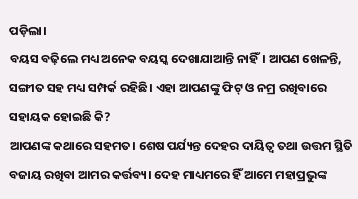ପଡ଼ିଲା।
ବୟସ ବଢ଼ିଲେ ମଧ୍ୟ ଅନେକ ବୟସ୍କ ଦେଖାଯାଆନ୍ତି ନାହିଁ। ଆପଣ ଖେଳନ୍ତି, ସଙ୍ଗୀତ ସହ ମଧ୍ୟ ସମ୍ପର୍କ ରହିଛି। ଏହା ଆପଣଙ୍କୁ ଫିଟ୍ ଓ ନମ୍ର ରଖିବାରେ ସହାୟକ ହୋଇଛି କି?
ଆପଣଙ୍କ କଥାରେ ସହମତ। ଶେଷ ପର୍ଯ୍ୟନ୍ତ ଦେହର ଦାୟିତ୍ବ ତଥା ଉତ୍ତମ ସ୍ଥିତି ବଜାୟ ରଖିବା ଆମର କର୍ତ୍ତବ୍ୟ। ଦେହ ମାଧ୍ୟମରେ ହିଁ ଆମେ ମହାପ୍ରଭୁଙ୍କ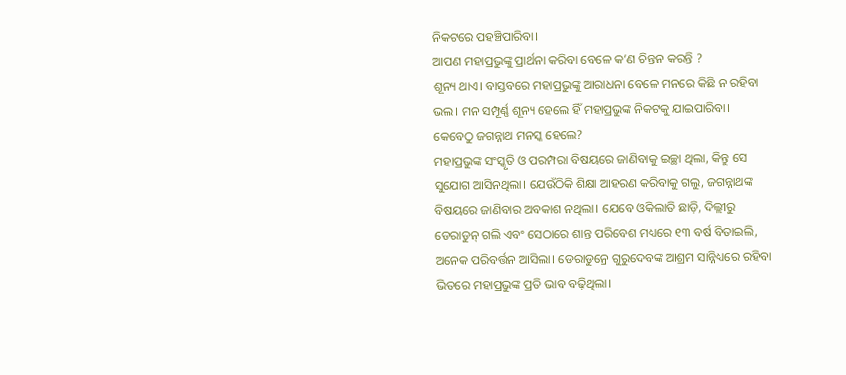ନିକଟରେ ପହଞ୍ଚିପାରିବା।
ଆପଣ ମହାପ୍ରଭୁଙ୍କୁ ପ୍ରାର୍ଥନା କରିବା ବେଳେ କ’ଣ ଚିନ୍ତନ କରନ୍ତି ?
ଶୂନ୍ୟ ଥାଏ। ବାସ୍ତବରେ ମହାପ୍ରଭୁଙ୍କୁ ଆରାଧନା ବେଳେ ମନରେ କିଛି ନ ରହିବା ଭଲ। ମନ ସମ୍ପୂର୍ଣ୍ଣ ଶୂନ୍ୟ ହେଲେ ହିଁ ମହାପ୍ରଭୁଙ୍କ ନିକଟକୁ ଯାଇପାରିବା।
କେବେଠୁ ଜଗନ୍ନାଥ ମନସ୍କ ହେଲେ?
ମହାପ୍ରଭୁଙ୍କ ସଂସ୍କୃତି ଓ ପରମ୍ପରା ବିଷୟରେ ଜାଣିବାକୁ ଇଚ୍ଛା ଥିଲା, କିନ୍ତୁ ସେ ସୁଯୋଗ ଆସିନଥିଲା। ଯେଉଁଠିକି ଶିକ୍ଷା ଆହରଣ କରିବାକୁ ଗଲୁ, ଜଗନ୍ନାଥଙ୍କ ବିଷୟରେ ଜାଣିବାର ଅବକାଶ ନଥିଲା। ଯେବେ ଓକିଲାତି ଛାଡ଼ି, ଦିଲ୍ଲୀରୁ ଡେରାଡୁନ୍ ଗଲି ଏବଂ ସେଠାରେ ଶାନ୍ତ ପରିବେଶ ମଧ୍ୟରେ ୧୩ ବର୍ଷ ବିତାଇଲି, ଅନେକ ପରିବର୍ତ୍ତନ ଆସିଲା। ଡେରାଡୁନ୍ରେ ଗୁରୁଦେବଙ୍କ ଆଶ୍ରମ ସାନ୍ନିଧ୍ୟରେ ରହିବା ଭିତରେ ମହାପ୍ରଭୁଙ୍କ ପ୍ରତି ଭାବ ବଢ଼ିଥିଲା।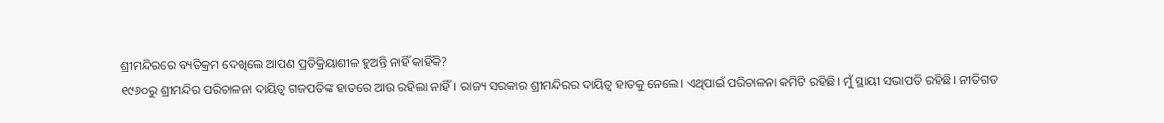ଶ୍ରୀମନ୍ଦିରରେ ବ୍ୟତିକ୍ରମ ଦେଖିଲେ ଆପଣ ପ୍ରତିକ୍ରିୟାଶୀଳ ହୁଅନ୍ତି ନାହିଁ କାହିଁକି?
୧୯୬୦ରୁ ଶ୍ରୀମନ୍ଦିର ପରିଚାଳନା ଦାୟିତ୍ବ ଗଜପତିଙ୍କ ହାତରେ ଆଉ ରହିଲା ନାହିଁ। ରାଜ୍ୟ ସରକାର ଶ୍ରୀମନ୍ଦିରର ଦାୟିତ୍ବ ହାତକୁ ନେଲେ। ଏଥିପାଇଁ ପରିଚାଳନା କମିଟି ରହିଛି। ମୁଁ ସ୍ଥାୟୀ ସଭାପତି ରହିଛି। ନୀତିଗତ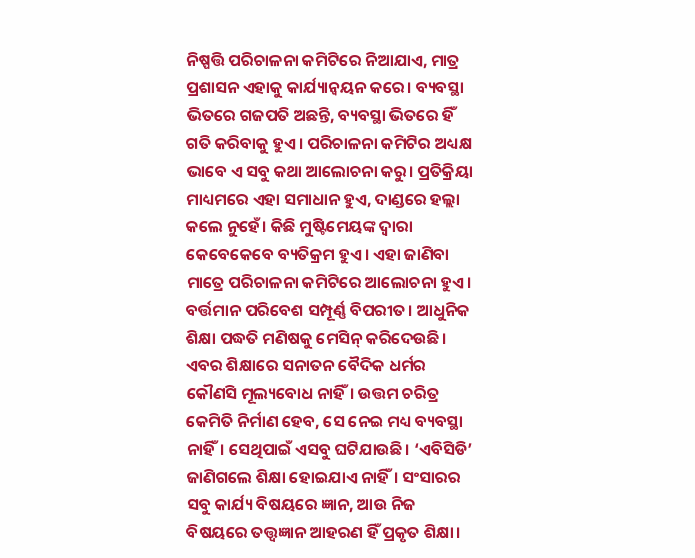ନିଷ୍ପତ୍ତି ପରିଚାଳନା କମିଟିରେ ନିଆଯାଏ, ମାତ୍ର ପ୍ରଶାସନ ଏହାକୁ କାର୍ଯ୍ୟାନ୍ବୟନ କରେ। ବ୍ୟବସ୍ଥା ଭିତରେ ଗଜପତି ଅଛନ୍ତି, ବ୍ୟବସ୍ଥା ଭିତରେ ହିଁ ଗତି କରିବାକୁ ହୁଏ। ପରିଚାଳନା କମିଟିର ଅଧ୍ୟକ୍ଷ ଭାବେ ଏ ସବୁ କଥା ଆଲୋଚନା କରୁ। ପ୍ରତିକ୍ରିୟା ମାଧ୍ୟମରେ ଏହା ସମାଧାନ ହୁଏ, ଦାଣ୍ଡରେ ହଲ୍ଲା କଲେ ନୁହେଁ। କିଛି ମୁଷ୍ଟିମେୟଙ୍କ ଦ୍ବାରା କେବେକେବେ ବ୍ୟତିକ୍ରମ ହୁଏ। ଏହା ଜାଣିବା ମାତ୍ରେ ପରିଚାଳନା କମିଟିରେ ଆଲୋଚନା ହୁଏ। ବର୍ତ୍ତମାନ ପରିବେଶ ସମ୍ପୂର୍ଣ୍ଣ ବିପରୀତ। ଆଧୁନିକ ଶିକ୍ଷା ପଦ୍ଧତି ମଣିଷକୁ ମେସିନ୍ କରିଦେଉଛି। ଏବର ଶିକ୍ଷାରେ ସନାତନ ବୈଦିକ ଧର୍ମର କୌଣସି ମୂଲ୍ୟବୋଧ ନାହିଁ। ଉତ୍ତମ ଚରିତ୍ର କେମିତି ନିର୍ମାଣ ହେବ, ସେ ନେଇ ମଧ୍ୟ ବ୍ୟବସ୍ଥା ନାହିଁ। ସେଥିପାଇଁ ଏସବୁ ଘଟିଯାଉଛି। ‘ଏବିସିଡି’ ଜାଣିଗଲେ ଶିକ୍ଷା ହୋଇଯାଏ ନାହିଁ। ସଂସାରର ସବୁ କାର୍ଯ୍ୟ ବିଷୟରେ ଜ୍ଞାନ, ଆଉ ନିଜ ବିଷୟରେ ତତ୍ତ୍ବଜ୍ଞାନ ଆହରଣ ହିଁ ପ୍ରକୃତ ଶିକ୍ଷା।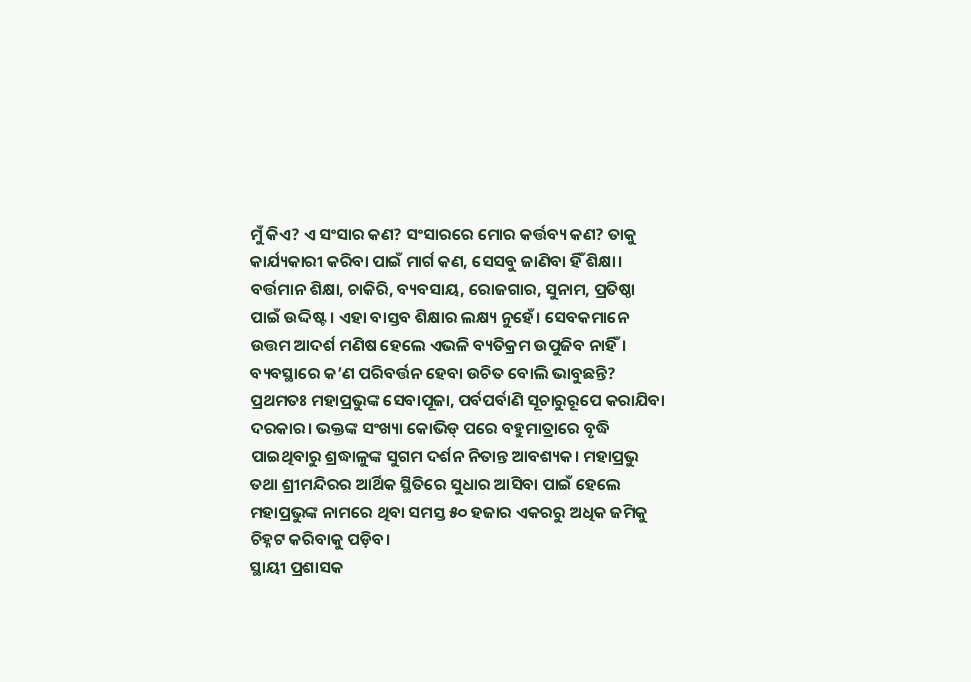ମୁଁ କିଏ? ଏ ସଂସାର କଣ? ସଂସାରରେ ମୋର କର୍ତ୍ତବ୍ୟ କଣ? ତାକୁ କାର୍ଯ୍ୟକାରୀ କରିବା ପାଇଁ ମାର୍ଗ କଣ, ସେସବୁ ଜାଣିବା ହିଁ ଶିକ୍ଷା। ବର୍ତ୍ତମାନ ଶିକ୍ଷା, ଚାକିରି, ବ୍ୟବସାୟ, ରୋଜଗାର, ସୁନାମ, ପ୍ରତିଷ୍ଠା ପାଇଁ ଉଦ୍ଦିଷ୍ଟ। ଏହା ବାସ୍ତବ ଶିକ୍ଷାର ଲକ୍ଷ୍ୟ ନୁହେଁ। ସେବକମାନେ ଉତ୍ତମ ଆଦର୍ଶ ମଣିଷ ହେଲେ ଏଭଳି ବ୍ୟତିକ୍ରମ ଉପୁଜିବ ନାହିଁ।
ବ୍ୟବସ୍ଥାରେ କ’ଣ ପରିବର୍ତ୍ତନ ହେବା ଉଚିତ ବୋଲି ଭାବୁଛନ୍ତି?
ପ୍ରଥମତଃ ମହାପ୍ରଭୁଙ୍କ ସେବାପୂଜା, ପର୍ବପର୍ବାଣି ସୂଚାରୁରୂପେ କରାଯିବା ଦରକାର। ଭକ୍ତଙ୍କ ସଂଖ୍ୟା କୋଭିଡ୍ ପରେ ବହୁମାତ୍ରାରେ ବୃଦ୍ଧି ପାଇଥିବାରୁ ଶ୍ରଦ୍ଧାଳୁଙ୍କ ସୁଗମ ଦର୍ଶନ ନିତାନ୍ତ ଆବଶ୍ୟକ। ମହାପ୍ରଭୁ ତଥା ଶ୍ରୀମନ୍ଦିରର ଆର୍ଥିକ ସ୍ଥିତିରେ ସୁଧାର ଆସିବା ପାଇଁ ହେଲେ ମହାପ୍ରଭୁଙ୍କ ନାମରେ ଥିବା ସମସ୍ତ ୫୦ ହଜାର ଏକରରୁ ଅଧିକ ଜମିକୁ ଚିହ୍ନଟ କରିବାକୁ ପଡ଼ିବ।
ସ୍ଥାୟୀ ପ୍ରଶାସକ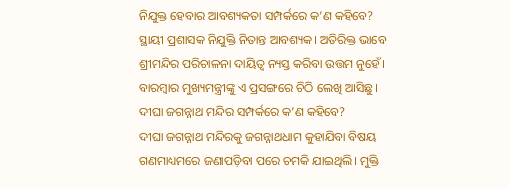ନିଯୁକ୍ତ ହେବାର ଆବଶ୍ୟକତା ସମ୍ପର୍କରେ କ’ଣ କହିବେ?
ସ୍ଥାୟୀ ପ୍ରଶାସକ ନିଯୁକ୍ତି ନିତାନ୍ତ ଆବଶ୍ୟକ। ଅତିରିକ୍ତ ଭାବେ ଶ୍ରୀମନ୍ଦିର ପରିଚାଳନା ଦାୟିତ୍ବ ନ୍ୟସ୍ତ କରିବା ଉତ୍ତମ ନୁହେଁ। ବାରମ୍ବାର ମୁଖ୍ୟମନ୍ତ୍ରୀଙ୍କୁ ଏ ପ୍ରସଙ୍ଗରେ ଚିଠି ଲେଖି ଆସିଛୁ।
ଦୀଘା ଜଗନ୍ନାଥ ମନ୍ଦିର ସମ୍ପର୍କରେ କ’ଣ କହିବେ?
ଦୀଘା ଜଗନ୍ନାଥ ମନ୍ଦିରକୁ ଜଗନ୍ନାଥଧାମ କୁହାଯିବା ବିଷୟ ଗଣମାଧ୍ୟମରେ ଜଣାପଡ଼ିବା ପରେ ଚମକି ଯାଇଥିଲି। ମୁକ୍ତି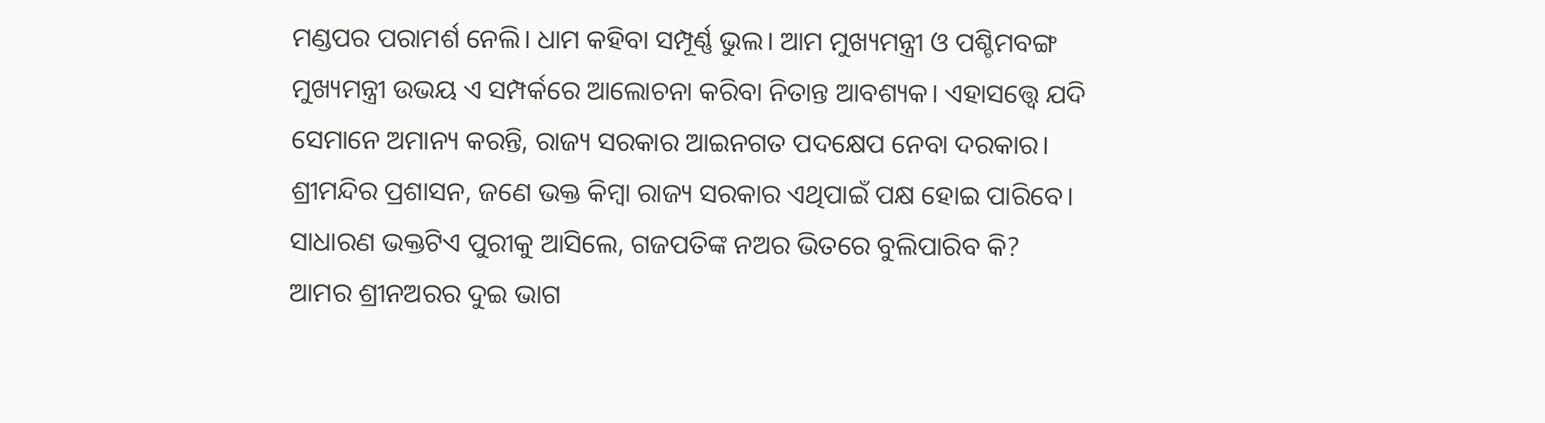ମଣ୍ଡପର ପରାମର୍ଶ ନେଲି। ଧାମ କହିବା ସମ୍ପୂର୍ଣ୍ଣ ଭୁଲ। ଆମ ମୁଖ୍ୟମନ୍ତ୍ରୀ ଓ ପଶ୍ଚିମବଙ୍ଗ ମୁଖ୍ୟମନ୍ତ୍ରୀ ଉଭୟ ଏ ସମ୍ପର୍କରେ ଆଲୋଚନା କରିବା ନିତାନ୍ତ ଆବଶ୍ୟକ। ଏହାସତ୍ତ୍ବେ ଯଦି ସେମାନେ ଅମାନ୍ୟ କରନ୍ତି, ରାଜ୍ୟ ସରକାର ଆଇନଗତ ପଦକ୍ଷେପ ନେବା ଦରକାର। ଶ୍ରୀମନ୍ଦିର ପ୍ରଶାସନ, ଜଣେ ଭକ୍ତ କିମ୍ବା ରାଜ୍ୟ ସରକାର ଏଥିପାଇଁ ପକ୍ଷ ହୋଇ ପାରିବେ।
ସାଧାରଣ ଭକ୍ତଟିଏ ପୁରୀକୁ ଆସିଲେ, ଗଜପତିଙ୍କ ନଅର ଭିତରେ ବୁଲିପାରିବ କି?
ଆମର ଶ୍ରୀନଅରର ଦୁଇ ଭାଗ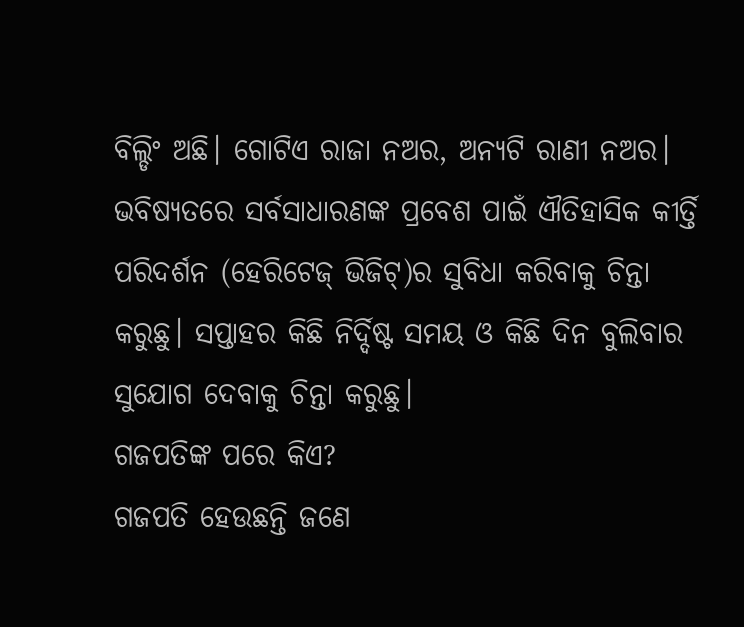ବିଲ୍ଡିଂ ଅଛି। ଗୋଟିଏ ରାଜା ନଅର, ଅନ୍ୟଟି ରାଣୀ ନଅର। ଭବିଷ୍ୟତରେ ସର୍ବସାଧାରଣଙ୍କ ପ୍ରବେଶ ପାଇଁ ଐତିହାସିକ କୀର୍ତ୍ତି ପରିଦର୍ଶନ (ହେରିଟେଜ୍ ଭିଜିଟ୍)ର ସୁବିଧା କରିବାକୁ ଚିନ୍ତା କରୁଛୁ। ସପ୍ତାହର କିଛି ନିର୍ଦ୍ଦିଷ୍ଟ ସମୟ ଓ କିଛି ଦିନ ବୁଲିବାର ସୁଯୋଗ ଦେବାକୁ ଚିନ୍ତା କରୁଛୁ।
ଗଜପତିଙ୍କ ପରେ କିଏ?
ଗଜପତି ହେଉଛନ୍ତି ଜଣେ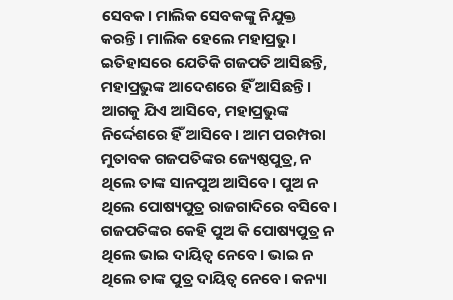ସେବକ। ମାଲିକ ସେବକଙ୍କୁ ନିଯୁକ୍ତ କରନ୍ତି। ମାଲିକ ହେଲେ ମହାପ୍ରଭୁ। ଇତିହାସରେ ଯେତିକି ଗଜପତି ଆସିଛନ୍ତି, ମହାପ୍ରଭୁଙ୍କ ଆଦେଶରେ ହିଁ ଆସିଛନ୍ତି। ଆଗକୁ ଯିଏ ଆସିବେ, ମହାପ୍ରଭୁଙ୍କ ନିର୍ଦ୍ଦେଶରେ ହିଁ ଆସିବେ। ଆମ ପରମ୍ପରା ମୁତାବକ ଗଜପତିଙ୍କର ଜ୍ୟେଷ୍ଠପୁତ୍ର, ନ ଥିଲେ ତାଙ୍କ ସାନପୁଅ ଆସିବେ। ପୁଅ ନ ଥିଲେ ପୋଷ୍ୟପୁତ୍ର ରାଜଗାଦିରେ ବସିବେ। ଗଜପତିଙ୍କର କେହି ପୁଅ କି ପୋଷ୍ୟପୁତ୍ର ନ ଥିଲେ ଭାଇ ଦାୟିତ୍ବ ନେବେ। ଭାଇ ନ ଥିଲେ ତାଙ୍କ ପୁତ୍ର ଦାୟିତ୍ବ ନେବେ। କନ୍ୟା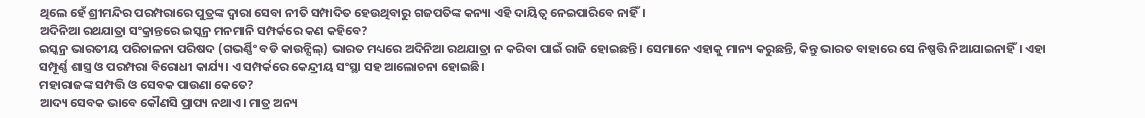ଥିଲେ ହେଁ ଶ୍ରୀମନ୍ଦିର ପରମ୍ପରାରେ ପୁତ୍ରଙ୍କ ଦ୍ବାରା ସେବା ନୀତି ସମ୍ପାଦିତ ହେଉଥିବାରୁ ଗଜପତିଙ୍କ କନ୍ୟା ଏହି ଦାୟିତ୍ବ ନେଇପାରିବେ ନାହିଁ।
ଅଦିନିଆ ରଥଯାତ୍ରା ସଂକ୍ରାନ୍ତରେ ଇସ୍କନ୍ର ମନମାନି ସମ୍ପର୍କରେ କଣ କହିବେ?
ଇସ୍କନ୍ର ଭାରତୀୟ ପରିଚାଳନା ପରିଷଦ (ଗଭର୍ଣ୍ଣିଂ ବଡି କାଉନ୍ସିଲ୍) ଭାରତ ମଧ୍ୟରେ ଅଦିନିଆ ରଥଯାତ୍ରା ନ କରିବା ପାଇଁ ରାଜି ହୋଇଛନ୍ତି। ସେମାନେ ଏହାକୁ ମାନ୍ୟ କରୁଛନ୍ତି, କିନ୍ତୁ ଭାରତ ବାହାରେ ସେ ନିଷ୍ପତ୍ତି ନିଆଯାଇନାହିଁ। ଏହା ସମ୍ପୂର୍ଣ୍ଣ ଶାସ୍ତ୍ର ଓ ପରମ୍ପରା ବିରୋଧୀ କାର୍ଯ୍ୟ। ଏ ସମ୍ପର୍କରେ କେନ୍ଦ୍ରୀୟ ସଂସ୍ଥା ସହ ଆଲୋଚନା ହୋଇଛି।
ମହାରାଜଙ୍କ ସମ୍ପତ୍ତି ଓ ସେବକ ପାଉଣା କେତେ?
ଆଦ୍ୟ ସେବକ ଭାବେ କୌଣସି ପ୍ରାପ୍ୟ ନଥାଏ। ମାତ୍ର ଅନ୍ୟ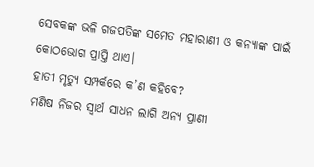ସେବକଙ୍କ ଭଳି ଗଜପତିଙ୍କ ସମେତ ମହାରାଣୀ ଓ କନ୍ୟାଙ୍କ ପାଇଁ କୋଠଭୋଗ ପ୍ରାପ୍ତି ଥାଏ।
ହାତୀ ମୃତ୍ୟୁ ସମ୍ପର୍କରେ କ’ଣ କହିବେ?
ମଣିଷ ନିଜର ସ୍ବାର୍ଥ ସାଧନ ଲାଗି ଅନ୍ୟ ପ୍ରାଣୀ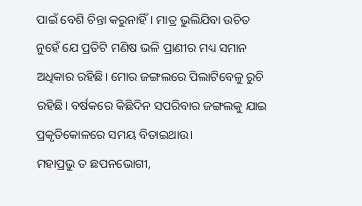ପାଇଁ ବେଶି ଚିନ୍ତା କରୁନାହିଁ। ମାତ୍ର ଭୁଲିଯିବା ଉଚିତ ନୁହେଁ ଯେ ପ୍ରତିଟି ମଣିଷ ଭଳି ପ୍ରାଣୀର ମଧ୍ୟ ସମାନ ଅଧିକାର ରହିଛି। ମୋର ଜଙ୍ଗଲରେ ପିଲାଟିବେଳୁ ରୁଚି ରହିଛି। ବର୍ଷକରେ କିଛିଦିନ ସପରିବାର ଜଙ୍ଗଲକୁ ଯାଇ ପ୍ରକୃତିକୋଳରେ ସମୟ ବିତାଇଥାଉ।
ମହାପ୍ରଭୁ ତ ଛପନଭୋଗୀ,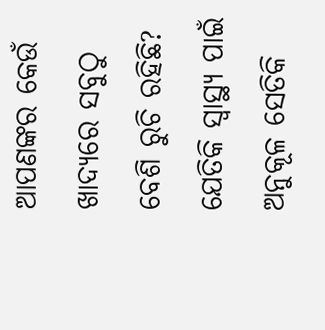ଆପଣଙ୍କର କେଉଁ ଖାଦ୍ୟରେ ସବୁଠୁ ବେଶି ରୁଚି ରହିଛି?
ଯେତିକି ସ୍ବାସ୍ଥ୍ୟ ପାଇଁ ଅନୁକୂଳ ସେତିକି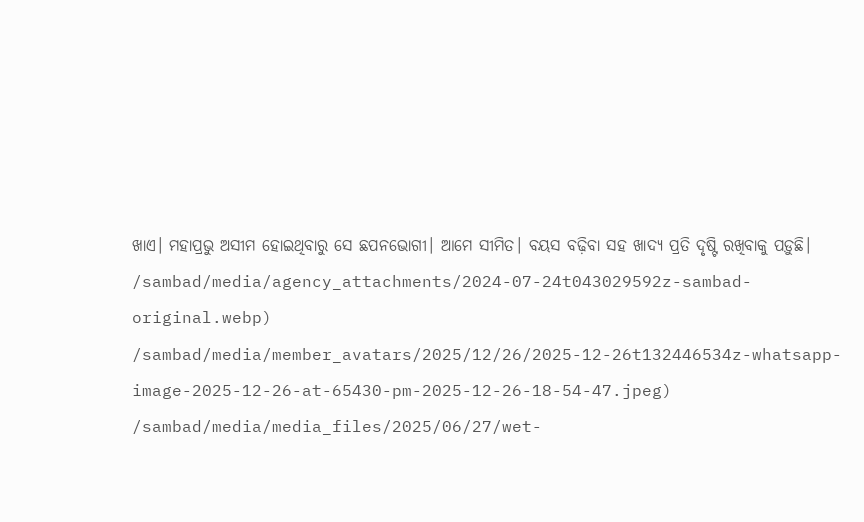ଖାଏ। ମହାପ୍ରଭୁ ଅସୀମ ହୋଇଥିବାରୁ ସେ ଛପନଭୋଗୀ। ଆମେ ସୀମିତ। ବୟସ ବଢ଼ିବା ସହ ଖାଦ୍ୟ ପ୍ରତି ଦୃଷ୍ଟି ରଖିବାକୁ ପଡ଼ୁଛି।
/sambad/media/agency_attachments/2024-07-24t043029592z-sambad-original.webp)
/sambad/media/member_avatars/2025/12/26/2025-12-26t132446534z-whatsapp-image-2025-12-26-at-65430-pm-2025-12-26-18-54-47.jpeg)
/sambad/media/media_files/2025/06/27/wet-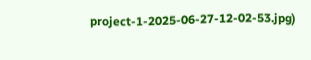project-1-2025-06-27-12-02-53.jpg)